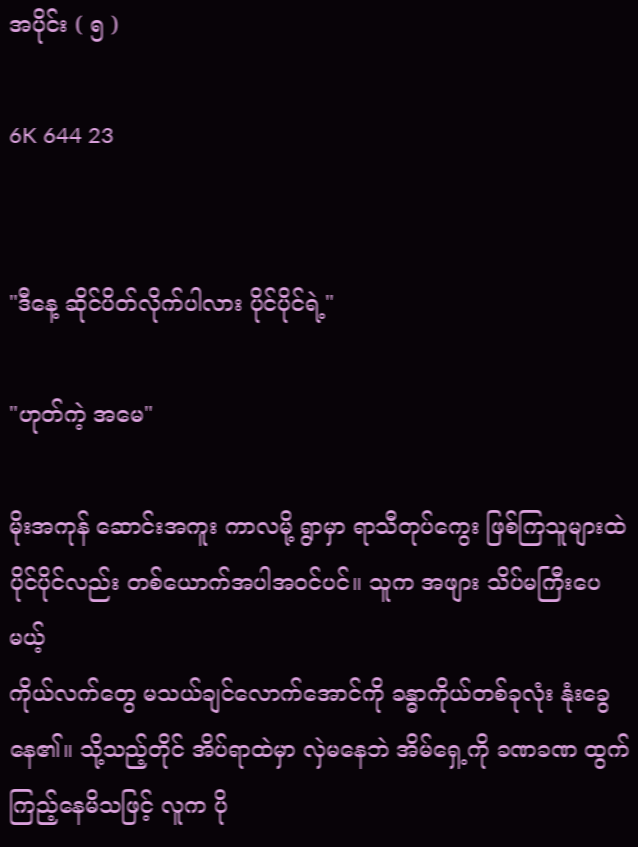အပိုင်း ( ၅ )

6K 644 23


"ဒီနေ့ ဆိုင်ပိတ်လိုက်ပါလား ပိုင်ပိုင်ရဲ့"

"ဟုတ်ကဲ့ အမေ"

မိုးအကုန် ဆောင်းအကူး ကာလမို့ ရွာမှာ ရာသီတုပ်ကွေး ဖြစ်ကြသူများထဲ ပိုင်ပိုင်လည်း တစ်ယောက်အပါအဝင်ပင်။ သူက အဖျား သိပ်မကြီးပေမယ့်
ကိုယ်လက်တွေ မသယ်ချင်လောက်အောင်ကို ခန္ဓာကိုယ်တစ်ခုလုံး နုံးခွေနေ၏။ သို့သည့်တိုင် အိပ်ရာထဲမှာ လှဲမနေဘဲ အိမ်ရှေ့ကို ခဏခဏ ထွက်ကြည့်နေမိသဖြင့် လူက ပို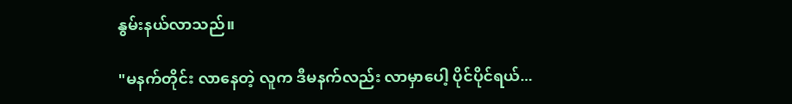နွမ်းနယ်လာသည်။

"မနက်တိုင်း လာနေတဲ့ လူက ဒီမနက်လည်း လာမှာပေါ့ ပိုင်ပိုင်ရယ်...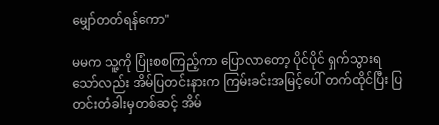မျှော်တတ်ရန်ကော"

မမက သူ့ကို ပြုံးစစကြည့်ကာ ပြောလာတော့ ပိုင်ပိုင် ရှက်သွားရသော်လည်း အိမ်ပြတင်းနားက ကြမ်းခင်းအမြင့်ပေါ် တက်ထိုင်ပြီး ပြတင်းတံခါးမှတစ်ဆင့် အိမ်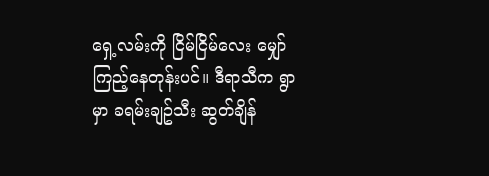ရှေ့လမ်းကို ငြိမ်ငြိမ်လေး မျှော်ကြည့်နေတုန်းပင်။ ဒီရာသီက ရွာမှာ ခရမ်းချဥ်သီး ဆွတ်ချိန်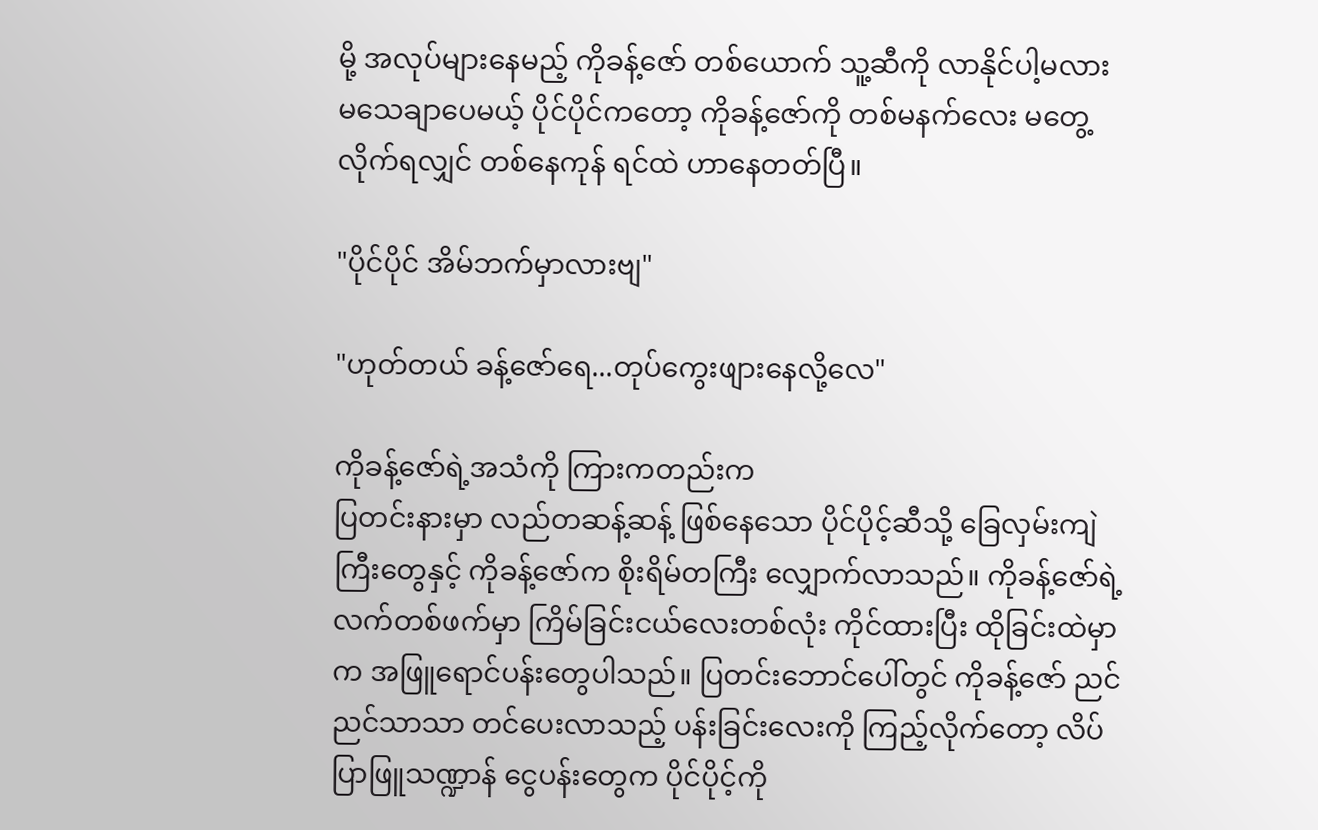မို့ အလုပ်များနေမည့် ကိုခန့်ဇော် တစ်ယောက် သူ့ဆီကို လာနိုင်ပါ့မလား မသေချာပေမယ့် ပိုင်ပိုင်ကတော့ ကိုခန့်ဇော်ကို တစ်မနက်လေး မတွေ့လိုက်ရလျှင် တစ်နေကုန် ရင်ထဲ ဟာနေတတ်ပြီ။

"ပိုင်ပိုင် အိမ်ဘက်မှာလားဗျ"

"ဟုတ်တယ် ခန့်ဇော်ရေ...တုပ်ကွေးဖျားနေလို့လေ"

ကိုခန့်ဇော်ရဲ့အသံကို ကြားကတည်းက
ပြတင်းနားမှာ လည်တဆန့်ဆန့် ဖြစ်နေသော ပိုင်ပိုင့်ဆီသို့ ခြေလှမ်းကျဲကြီးတွေနှင့် ကိုခန့်ဇော်က စိုးရိမ်တကြီး လျှောက်လာသည်။ ကိုခန့်ဇော်ရဲ့လက်တစ်ဖက်မှာ ကြိမ်ခြင်းငယ်လေးတစ်လုံး ကိုင်ထားပြီး ထိုခြင်းထဲမှာက အဖြူရောင်ပန်းတွေပါသည်။ ပြတင်းဘောင်ပေါ်တွင် ကိုခန့်ဇော် ညင်ညင်သာသာ တင်ပေးလာသည့် ပန်းခြင်းလေးကို ကြည့်လိုက်တော့ လိပ်ပြာဖြူသဏ္ဍာန် ငွေပန်းတွေက ပိုင်ပိုင့်ကို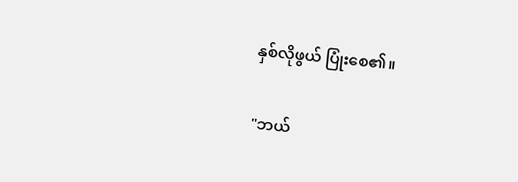နှစ်လိုဖွယ် ပြုံးစေ၏။

"ဘယ်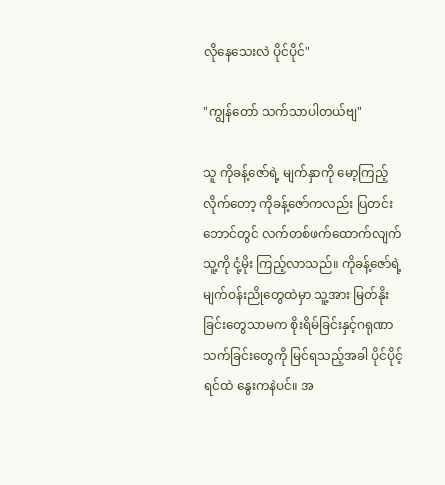လိုနေသေးလဲ ပိုင်ပိုင်"

"ကျွန်တော် သက်သာပါတယ်ဗျ"

သူ ကိုခန့်ဇော်ရဲ့ မျက်နှာကို မော့ကြည့်လိုက်တော့ ကိုခန့်ဇော်ကလည်း ပြတင်းဘောင်တွင် လက်တစ်ဖက်ထောက်လျက် သူ့ကို ငုံ့မိုး ကြည့်လာသည်။ ကိုခန့်ဇော်ရဲ့မျက်ဝန်းညိုတွေထဲမှာ သူ့အား မြတ်နိုးခြင်းတွေသာမက စိုးရိမ်ခြင်းနှင့်ဂရုဏာသက်ခြင်းတွေကို မြင်ရသည့်အခါ ပိုင်ပိုင့် ရင်ထဲ နွေးကနဲပင်။ အ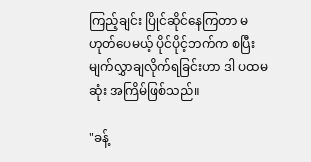ကြည့်ချင်း ပြိုင်ဆိုင်နေကြတာ မဟုတ်ပေမယ့် ပိုင်ပိုင့်ဘက်က စပြီး မျက်လွှာချလိုက်ရခြင်းဟာ ဒါ ပထမဆုံး အကြိမ်ဖြစ်သည်။

"ခန့်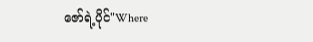ဇော်ရဲ့ပိုင်"Where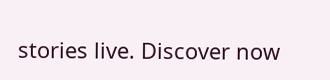stories live. Discover now